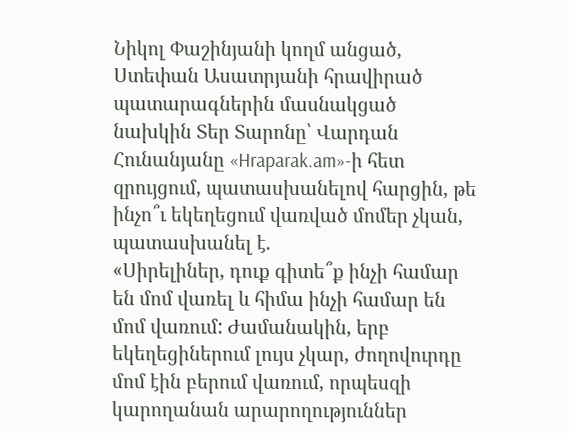Նիկոլ Փաշինյանի կողմ անցած, Ստեփան Ասատրյանի հրավիրած պատարագներին մասնակցած նախկին Տեր Տարոնը՝ Վարդան Հունանյանը «Hraparak.am»-ի հետ զրույցում, պատասխանելով հարցին, թե ինչո՞ւ եկեղեցում վառված մոմեր չկան, պատասխանել է.
«Սիրելիներ, դուք գիտե՞ք ինչի համար են մոմ վառել և հիմա ինչի համար են մոմ վառում: Ժամանակին, երբ եկեղեցիներում լույս չկար, ժողովուրդը մոմ էին բերում վառում, որպեսզի կարողանան արարողություններ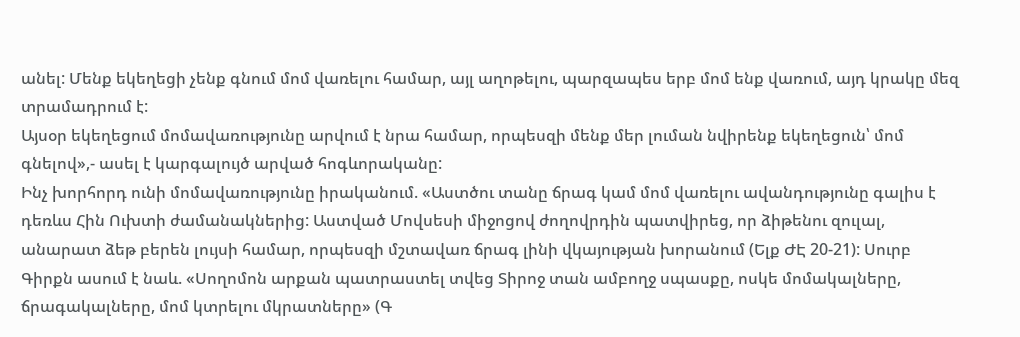անել: Մենք եկեղեցի չենք գնում մոմ վառելու համար, այլ աղոթելու, պարզապես երբ մոմ ենք վառում, այդ կրակը մեզ տրամադրում է:
Այսօր եկեղեցում մոմավառությունը արվում է նրա համար, որպեսզի մենք մեր լուման նվիրենք եկեղեցուն՝ մոմ գնելով»,- ասել է կարգալույծ արված հոգևորականը:
Ինչ խորհորդ ունի մոմավառությունը իրականում. «Աստծու տանը ճրագ կամ մոմ վառելու ավանդությունը գալիս է դեռևս Հին Ուխտի ժամանակներից: Աստված Մովսեսի միջոցով ժողովրդին պատվիրեց, որ ձիթենու զուլալ, անարատ ձեթ բերեն լույսի համար, որպեսզի մշտավառ ճրագ լինի վկայության խորանում (Ելք ԺԷ 20-21): Սուրբ Գիրքն ասում է նաև. «Սողոմոն արքան պատրաստել տվեց Տիրոջ տան ամբողջ սպասքը, ոսկե մոմակալները, ճրագակալները, մոմ կտրելու մկրատները» (Գ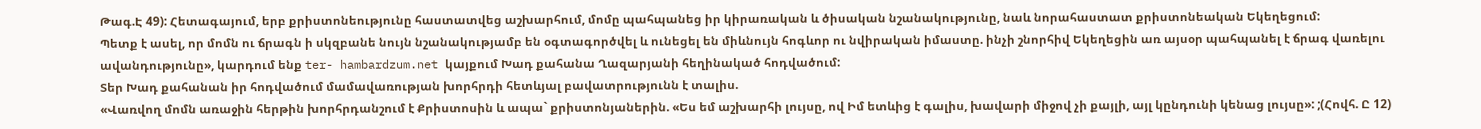Թագ.Է 49): Հետագայում, երբ քրիստոնեությունը հաստատվեց աշխարհում, մոմը պահպանեց իր կիրառական և ծիսական նշանակությունը, նաև նորահաստատ քրիստոնեական Եկեղեցում:
Պետք է ասել, որ մոմն ու ճրագն ի սկզբանե նույն նշանակությամբ են օգտագործվել և ունեցել են միևնույն հոգևոր ու նվիրական իմաստը. ինչի շնորհիվ Եկեղեցին առ այսօր պահպանել է ճրագ վառելու ավանդությունը», կարդում ենք ter- hambardzum.net կայքում Խադ քահանա Ղազարյանի հեղինակած հոդվածում:
Տեր Խադ քահանան իր հոդվածում մամավառության խորհրդի հետևյալ բավատրությունն է տալիս.
«Վառվող մոմն առաջին հերթին խորհրդանշում է Քրիստոսին և ապա` քրիստոնյաներին. «Ես եմ աշխարհի լույսը, ով Իմ ետևից է գալիս, խավարի միջով չի քայլի, այլ կընդունի կենաց լույսը»: ;(Հովհ. Ը 12)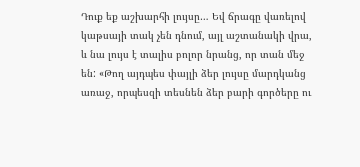Դուք եք աշխարհի լույսը… Եվ ճրագը վառելով կաթսայի տակ չեն դնում, այլ աշտանակի վրա, և նա լույս է տալիս բոլոր նրանց, որ տան մեջ են: «Թող այդպես փայլի ձեր լույսը մարդկանց առաջ, որպեսզի տեսնեն ձեր բարի գործերը ու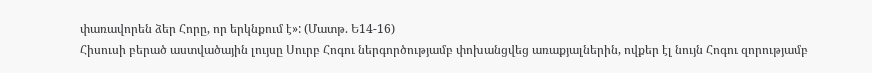փառավորեն ձեր Հորը, որ երկնքում է»: (Մատթ. Ե14-16)
Հիսուսի բերած աստվածային լույսը Սուրբ Հոգու ներգործությամբ փոխանցվեց առաքյալներին, ովքեր էլ նույն Հոգու զորությամբ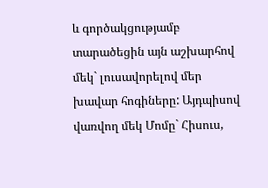և գործակցությամբ տարածեցին այն աշխարհով մեկ` լուսավորելով մեր խավար հոգիները: Այդպիսով վառվող մեկ Մոմը` Հիսուս,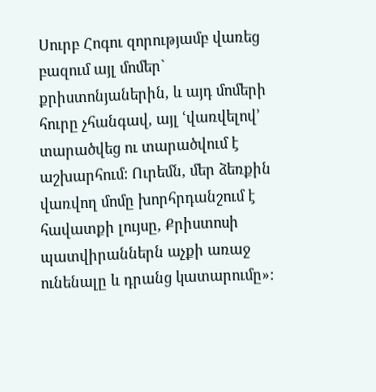Սուրբ Հոգու զորությամբ վառեց բազում այլ մոմեր` քրիստոնյաներին, և այդ մոմերի հուրը չհանգավ, այլ ՙվառվելով՚ տարածվեց ու տարածվում է աշխարհում: Ուրեմն, մեր ձեռքին վառվող մոմը խորհրդանշում է հավատքի լույսը, Քրիստոսի պատվիրաններն աչքի առաջ ունենալը և դրանց կատարումը»: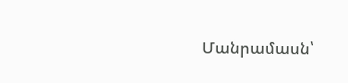Մանրամասն՝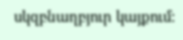սկզբնաղբյուր կայքում: